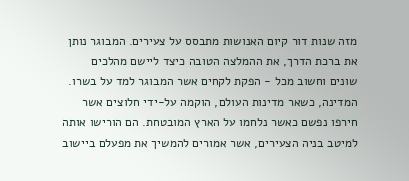מזה שנות דור קיום האנושות מתבסס על צעירים. המבוגר נותן את ברכת הדרך, את ההמלצה הטובה כיצד ליישם מהלכים שונים וחשוב מכל - הפקת לקחים אשר המבוגר למד על בשרו.
המדינה, כשאר מדינות העולם, הוקמה על-ידי חלוצים אשר חירפו נפשם כאשר נלחמו על הארץ המובטחת. הם הורישו אותה למיטב בניה הצעירים, אשר אמורים להמשיך את מפעלם ביישוב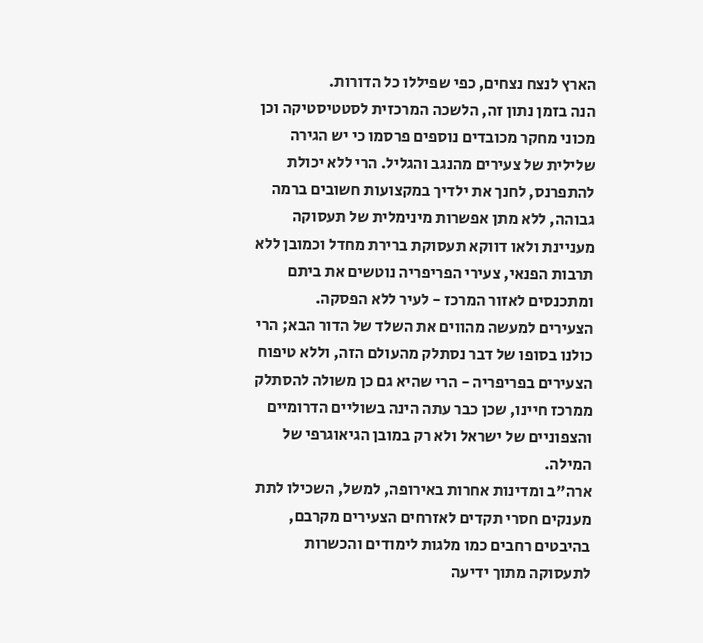הארץ לנצח נצחים, כפי שפיללו כל הדורות.
הנה בזמן נתון זה, הלשכה המרכזית לסטטיסטיקה וכן מכוני מחקר מכובדים נוספים פרסמו כי יש הגירה שלילית של צעירים מהנגב והגליל. הרי ללא יכולת להתפרנס, לחנך את ילדיך במקצועות חשובים ברמה גבוהה, ללא מתן אפשרות מינימלית של תעסוקה מעניינת ולאו דווקא תעסוקת ברירת מחדל וכמובן ללא תרבות הפנאי, צעירי הפריפריה נוטשים את ביתם ומתכנסים לאזור המרכז - לעיר ללא הפסקה.
הצעירים למעשה מהווים את השלד של הדור הבא; הרי כולנו בסופו של דבר נסתלק מהעולם הזה, וללא טיפוח הצעירים בפריפריה - הרי שהיא גם כן משולה להסתלק ממרכז חיינו, שכן כבר עתה הינה בשוליים הדרומיים והצפוניים של ישראל ולא רק במובן הגיאוגרפי של המילה.
ארה"ב ומדינות אחרות באירופה, למשל, השכילו לתת מענקים חסרי תקדים לאזרחים הצעירים מקרבם, בהיבטים רחבים כמו מלגות לימודים והכשרות לתעסוקה מתוך ידיעה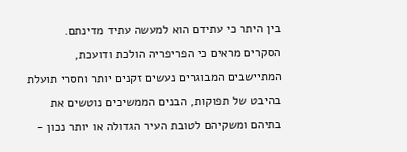בין היתר כי עתידם הוא למעשה עתיד מדינתם.
הסקרים מראים כי הפריפריה הולכת ודועכת, המתיישבים המבוגרים נעשים זקנים יותר וחסרי תועלת בהיבט של תפוקות, הבנים הממשיכים נוטשים את בתיהם ומשקיהם לטובת העיר הגדולה או יותר נכון -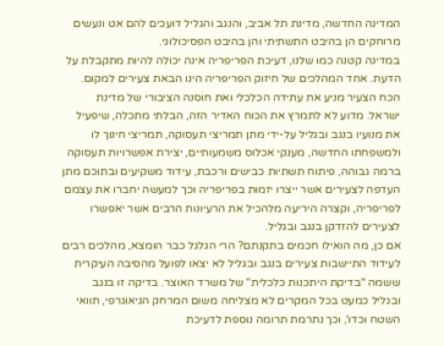המדינה החדשה, מדינת תל אביב, והנגב והגליל דועכים להם אט ונעשים מרוחקים הן בהיבט התשתיתי והן בהיבט הפסיכולוגי.
במדינה קטנה כמו שלנו, דעיכת הפריפריה אינה יכולה להיות מתקבלת על הדעת. אחד המהלכים של חיזוק הפריפריה הינו הבאת צעירים למקום.
הכח הצעיר מניע את עתידה הכלכלי ואת חוסנה הציבורי של מדינת ישראל. מדוע לא לתמרץ את הכוח האדיר הזה, הבלתי מתכלה, שיפעיל את מנועיו בנגב ובגליל על-ידי מתן תמריצי תעסוקה, תמריצי חינוך לו ולמשפחתו החדשה, מענקי אכלוס משמעותיים, יצירת אפשרויות תעסוקה ברמה גבוהה, פיתוח תשתיות כבישים ורכבת, עידוד משקיעים ובתוכם מתן העדפה לצעירים אשר ייצרו יזמות בפריפריה וכך למעשה יחברו את עצמם לפריפריה, וקצרה היריעה מלהכיל את הרעיונות הרבים אשר יאפשרו לצעירים להזדקן בנגב ובגליל.
אם כן, מה הואילו חכמים בתקנתם? הרי הגלגל כבר הומצא, מהלכים רבים לעידוד התיישבות צעירים בנגב ובגליל לא יצאו לפועל מהסיבה העיקרית ששמה "בדיקת היתכנות כלכלית" של משרד האוצר. בדיקה זו בנגב ובגליל כמעט בכל המקרים לא מצליחה משום המרחק הגיאוגרפי, תוואי השטח וכדו', וכך נתרמת תרומה נוספת לדעיכת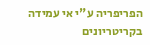הפריפריה ע"י אי עמידה בקריטריונים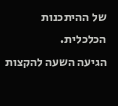של ההיתכנות הכלכלית.
הגיעה השעה להקצות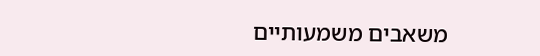משאבים משמעותיים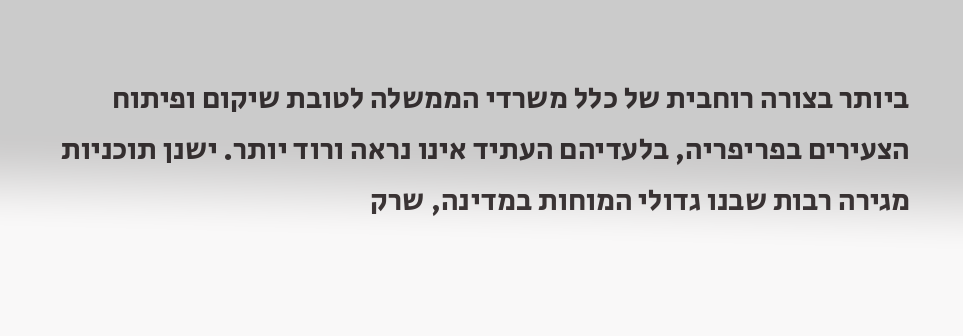ביותר בצורה רוחבית של כלל משרדי הממשלה לטובת שיקום ופיתוח הצעירים בפריפריה, בלעדיהם העתיד אינו נראה ורוד יותר. ישנן תוכניות מגירה רבות שבנו גדולי המוחות במדינה, שרק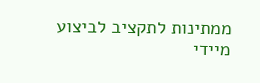ממתינות לתקציב לביצוע מיידי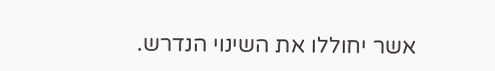אשר יחוללו את השינוי הנדרש.